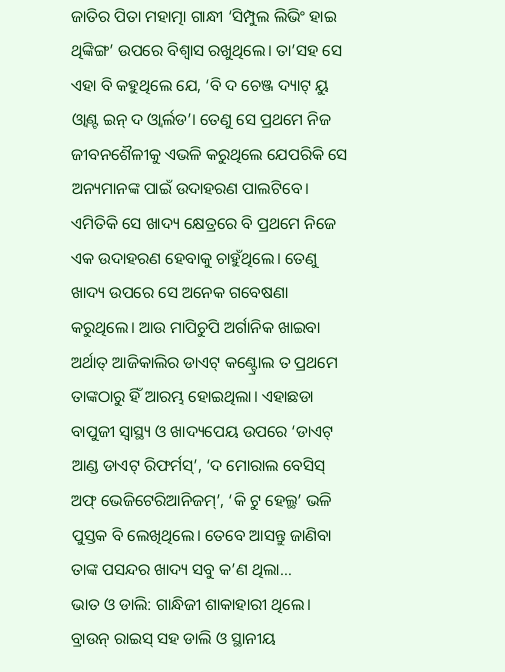ଜାତିର ପିତା ମହାତ୍ମା ଗାନ୍ଧୀ ‘ସିମ୍ପୁଲ ଲିଭିଂ ହାଇ ଥିଙ୍କିଙ୍ଗ’ ଉପରେ ବିଶ୍ୱାସ ରଖୁଥିଲେ। ତା’ସହ ସେ ଏହା ବି କହୁଥିଲେ ଯେ, ‘ବି ଦ ଚେଞ୍ଜ ଦ୍ୟାଟ୍ ୟୁ ଓ୍ବାଣ୍ଟ ଇନ୍ ଦ ଓ୍ବାର୍ଲଡ’। ତେଣୁ ସେ ପ୍ରଥମେ ନିଜ ଜୀବନଶୈଳୀକୁ ଏଭଳି କରୁଥିଲେ ଯେପରିକି ସେ ଅନ୍ୟମାନଙ୍କ ପାଇଁ ଉଦାହରଣ ପାଲଟିବେ। ଏମିତିକି ସେ ଖାଦ୍ୟ କ୍ଷେତ୍ରରେ ବି ପ୍ରଥମେ ନିଜେ ଏକ ଉଦାହରଣ ହେବାକୁ ଚାହୁଁଥିଲେ। ତେଣୁ ଖାଦ୍ୟ ଉପରେ ସେ ଅନେକ ଗବେଷଣା କରୁଥିଲେ। ଆଉ ମାପିଚୁପି ଅର୍ଗାନିକ ଖାଇବା ଅର୍ଥାତ୍ ଆଜିକାଲିର ଡାଏଟ୍ କଣ୍ଟ୍ରୋଲ ତ ପ୍ରଥମେ ତାଙ୍କଠାରୁ ହିଁ ଆରମ୍ଭ ହୋଇଥିଲା। ଏହାଛଡା ବାପୁଜୀ ସ୍ବାସ୍ଥ୍ୟ ଓ ଖାଦ୍ୟପେୟ ଉପରେ ‘ଡାଏଟ୍ ଆଣ୍ଡ ଡାଏଟ୍ ରିଫର୍ମସ୍’, ‘ଦ ମୋରାଲ ବେସିସ୍ ଅଫ୍ ଭେଜିଟେରିଆନିଜମ୍’, ‘କି ଟୁ ହେଲ୍ଥ’ ଭଳି ପୁସ୍ତକ ବି ଲେଖିଥିଲେ। ତେବେ ଆସନ୍ତୁ ଜାଣିବା ତାଙ୍କ ପସନ୍ଦର ଖାଦ୍ୟ ସବୁ କ’ଣ ଥିଲା…
ଭାତ ଓ ଡାଲି: ଗାନ୍ଧିଜୀ ଶାକାହାରୀ ଥିଲେ। ବ୍ରାଉନ୍ ରାଇସ୍ ସହ ଡାଲି ଓ ସ୍ଥାନୀୟ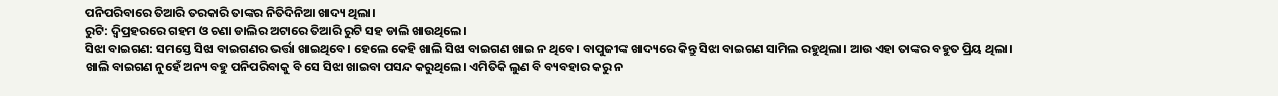ପନିପରିବାରେ ତିଆରି ତରକାରି ତାଙ୍କର ନିତିଦିନିଆ ଖାଦ୍ୟ ଥିଲା।
ରୁଟି: ଦ୍ୱିପ୍ରହରରେ ଗହମ ଓ ଚଣା ଡାଲିର ଅଟାରେ ତିଆରି ରୁଟି ସହ ଡାଲି ଖାଉଥିଲେ।
ସିଝା ବାଇଗଣ: ସମସ୍ତେ ସିଝା ବାଇଗଣର ଭର୍ତ୍ତା ଖାଇଥିବେ। ହେଲେ କେହି ଖାଲି ସିଝା ବାଇଗଣ ଖାଇ ନ ଥିବେ। ବାପୁଜୀଙ୍କ ଖାଦ୍ୟରେ କିନ୍ତୁ ସିଝା ବାଇଗଣ ସାମିଲ ରହୁଥିଲା। ଆଉ ଏହା ତାଙ୍କର ବହୁତ ପ୍ରିୟ ଥିଲା। ଖାଲି ବାଇଗଣ ନୁହେଁ ଅନ୍ୟ ବହୁ ପନିପରିବାକୁ ବି ସେ ସିଝା ଖାଇବା ପସନ୍ଦ କରୁଥିଲେ। ଏମିତିକି ଲୁଣ ବି ବ୍ୟବହାର କରୁ ନ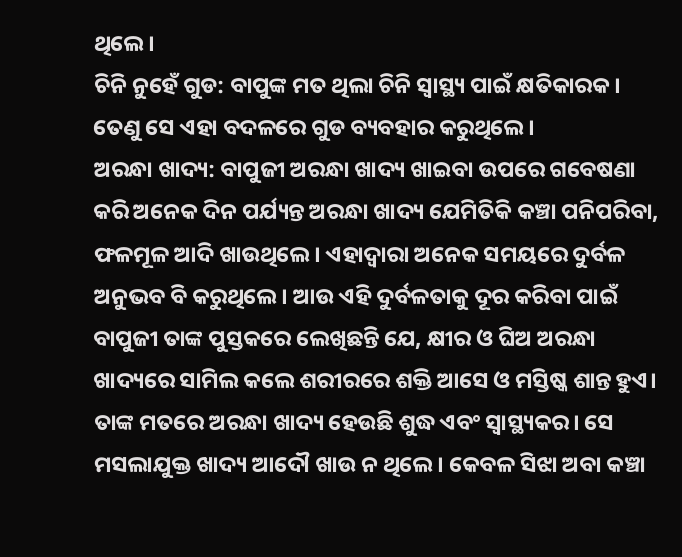ଥିଲେ।
ଚିନି ନୁହେଁ ଗୁଡ: ବାପୁଙ୍କ ମତ ଥିଲା ଚିନି ସ୍ବାସ୍ଥ୍ୟ ପାଇଁ କ୍ଷତିକାରକ। ତେଣୁ ସେ ଏହା ବଦଳରେ ଗୁଡ ବ୍ୟବହାର କରୁଥିଲେ।
ଅରନ୍ଧା ଖାଦ୍ୟ: ବାପୁଜୀ ଅରନ୍ଧା ଖାଦ୍ୟ ଖାଇବା ଉପରେ ଗବେଷଣା କରି ଅନେକ ଦିନ ପର୍ଯ୍ୟନ୍ତ ଅରନ୍ଧା ଖାଦ୍ୟ ଯେମିତିକି କଞ୍ଚା ପନିପରିବା, ଫଳମୂଳ ଆଦି ଖାଉଥିଲେ। ଏହାଦ୍ୱାରା ଅନେକ ସମୟରେ ଦୁର୍ବଳ ଅନୁଭବ ବି କରୁଥିଲେ। ଆଉ ଏହି ଦୁର୍ବଳତାକୁ ଦୂର କରିବା ପାଇଁ ବାପୁଜୀ ତାଙ୍କ ପୁସ୍ତକରେ ଲେଖିଛନ୍ତି ଯେ, କ୍ଷୀର ଓ ଘିଅ ଅରନ୍ଧା ଖାଦ୍ୟରେ ସାମିଲ କଲେ ଶରୀରରେ ଶକ୍ତି ଆସେ ଓ ମସ୍ତିଷ୍କ ଶାନ୍ତ ହୁଏ। ତାଙ୍କ ମତରେ ଅରନ୍ଧା ଖାଦ୍ୟ ହେଉଛି ଶୁଦ୍ଧ ଏବଂ ସ୍ବାସ୍ଥ୍ୟକର। ସେ ମସଲାଯୁକ୍ତ ଖାଦ୍ୟ ଆଦୌ ଖାଉ ନ ଥିଲେ। କେବଳ ସିଝା ଅବା କଞ୍ଚା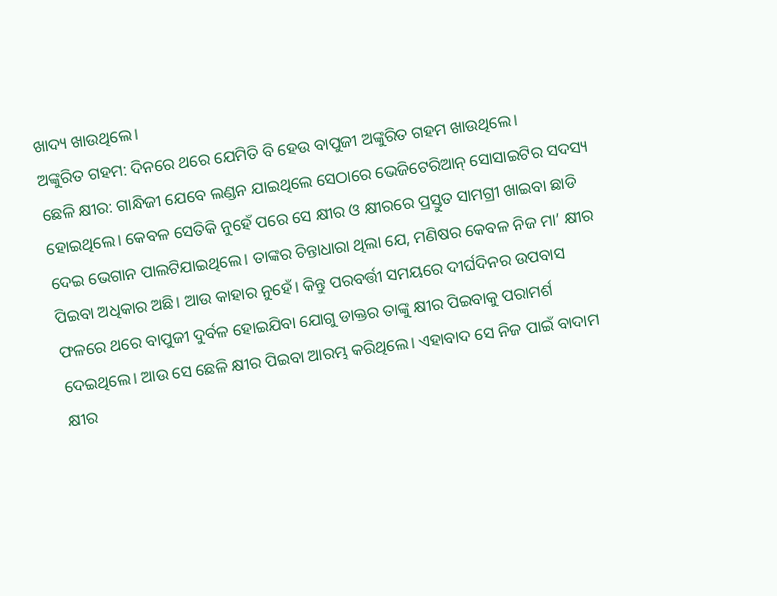ଖାଦ୍ୟ ଖାଉଥିଲେ।
ଅଙ୍କୁରିତ ଗହମ: ଦିନରେ ଥରେ ଯେମିତି ବି ହେଉ ବାପୁଜୀ ଅଙ୍କୁରିତ ଗହମ ଖାଉଥିଲେ।
ଛେଳି କ୍ଷୀର: ଗାନ୍ଧିଜୀ ଯେବେ ଲଣ୍ଡନ ଯାଇଥିଲେ ସେଠାରେ ଭେଜିଟେରିଆନ୍ ସୋସାଇଟିର ସଦସ୍ୟ ହୋଇଥିଲେ। କେବଳ ସେତିକି ନୁହେଁ ପରେ ସେ କ୍ଷୀର ଓ କ୍ଷୀରରେ ପ୍ରସ୍ତୁତ ସାମଗ୍ରୀ ଖାଇବା ଛାଡି ଦେଇ ଭେଗାନ ପାଲଟିଯାଇଥିଲେ। ତାଙ୍କର ଚିନ୍ତାଧାରା ଥିଲା ଯେ, ମଣିଷର କେବଳ ନିଜ ମା’ କ୍ଷୀର ପିଇବା ଅଧିକାର ଅଛି। ଆଉ କାହାର ନୁହେଁ। କିନ୍ତୁ ପରବର୍ତ୍ତୀ ସମୟରେ ଦୀର୍ଘଦିନର ଉପବାସ ଫଳରେ ଥରେ ବାପୁଜୀ ଦୁର୍ବଳ ହୋଇଯିବା ଯୋଗୁ ଡାକ୍ତର ତାଙ୍କୁ କ୍ଷୀର ପିଇବାକୁ ପରାମର୍ଶ ଦେଇଥିଲେ। ଆଉ ସେ ଛେଳି କ୍ଷୀର ପିଇବା ଆରମ୍ଭ କରିଥିଲେ। ଏହାବାଦ ସେ ନିଜ ପାଇଁ ବାଦାମ କ୍ଷୀର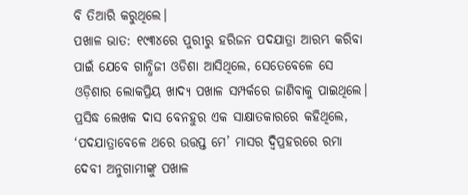ବି ତିଆରି କରୁଥିଲେ।
ପଖାଳ ଭାତ: ୧୯୩୪ରେ ପୁରୀରୁ ହରିଜନ ପଦଯାତ୍ରା ଆରମ୍ଭ କରିବା ପାଇଁ ଯେବେ ଗାନ୍ଧିଜୀ ଓଡିଶା ଆସିଥିଲେ, ସେତେବେଳେ ସେ ଓଡ଼ିଶାର ଲୋକପ୍ରିୟ ଖାଦ୍ୟ ପଖାଳ ସମ୍ପର୍କରେ ଜାଣିବାକୁ ପାଇଥିଲେ। ପ୍ରସିଦ୍ଧ ଲେଖକ ଦାସ ବେନହୁର ଏକ ସାକ୍ଷାତକାରରେ କହିଥିଲେ, ‘ପଦଯାତ୍ରାବେଳେ ଥରେ ଉତ୍ତପ୍ତ ମେ’ ମାସର ଦ୍ୱିପ୍ରହରରେ ରମା ଦେବୀ ଅନୁଗାମୀଙ୍କୁ ପଖାଳ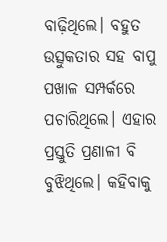ବାଢ଼ିଥିଲେ। ବହୁତ ଉତ୍ସୁକତାର ସହ ବାପୁ ପଖାଳ ସମ୍ପର୍କରେ ପଚାରିଥିଲେ। ଏହାର ପ୍ରସ୍ତୁତି ପ୍ରଣାଳୀ ବି ବୁଝିଥିଲେ। କହିବାକୁ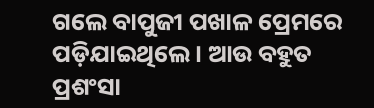ଗଲେ ବାପୁଜୀ ପଖାଳ ପ୍ରେମରେ ପଡ଼ିଯାଇଥିଲେ। ଆଉ ବହୁତ ପ୍ରଶଂସା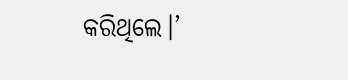କରିଥିଲେ।’